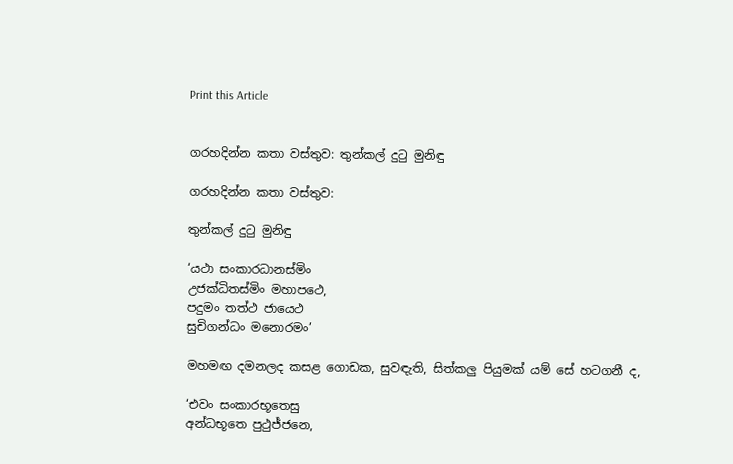Print this Article


ගරහදින්න කතා වස්තුව: තුන්කල් දුටු මුනිඳු

ගරහදින්න කතා වස්තුව:

තුන්කල් දුටු මුනිඳු

‘යථා සංකාරධානස්මිං
උජක්‍ධිතස්මිං මහාපථෙ,
පදුමං තත්ථ ජායෙථ
සුචිගන්ධං මනොරමං’

මහමඟ දමනලද කසළ ගොඩක, සුවඳැති, සිත්කලු පියුමක් යම් සේ හටගනී ද,

‘එවං සංකාරභූතෙසු
අන්ධභූතෙ පුථුජ්ජනෙ,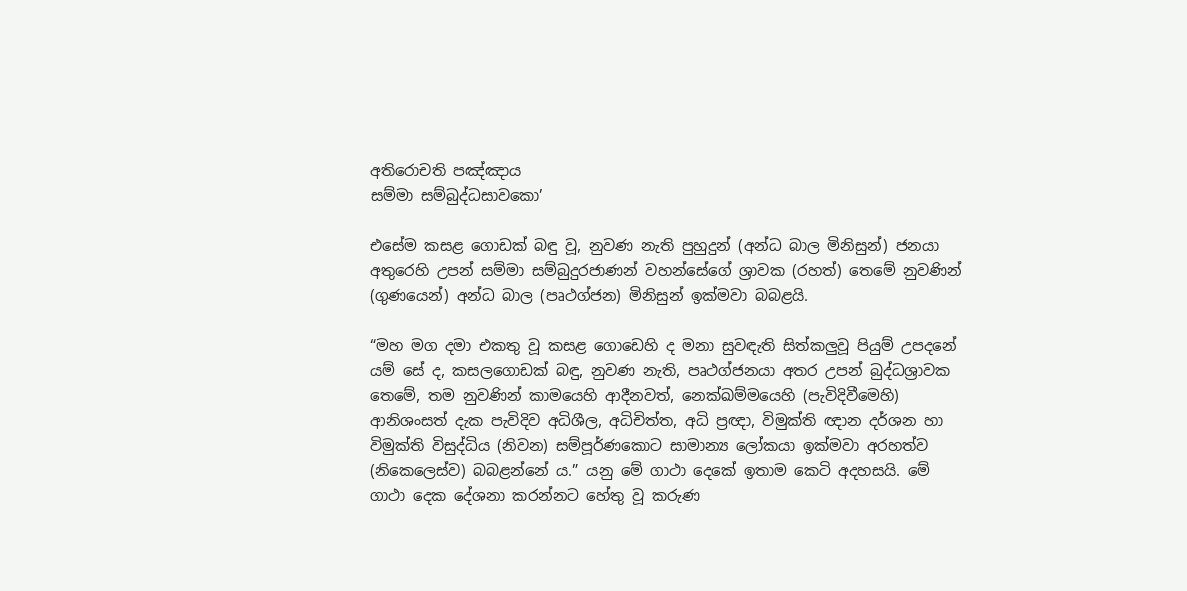අතිරොචති පඤ්ඤාය
සම්මා සම්බුද්ධසාවකො’

එසේම කසළ ගොඩක් බඳු වූ, නුවණ නැති පුහුදුන් (අන්ධ බාල මිනිසුන්) ජනයා අතුරෙහි උපන් සම්මා සම්බුදුරජාණන් වහන්සේගේ ශ්‍රාවක (රහත්) තෙමේ නුවණින් (ගුණයෙන්) අන්ධ බාල (පෘථග්ජන) මිනිසුන් ඉක්මවා බබළයි.

“මහ මග දමා එකතු වූ කසළ ගොඩෙහි ද මනා සුවඳැති සිත්කලුවූ පියුම් උපදනේ යම් සේ ද, කසලගොඩක් බඳු, නුවණ නැති, පෘථග්ජනයා අතර උපන් බුද්ධශ්‍රාවක තෙමේ, තම නුවණින් කාමයෙහි ආදීනවත්, නෙක්ඛම්මයෙහි (පැවිදිවීමෙහි) ආනිශංසත් දැක පැවිදිව අධිශීල, අධිචිත්ත, අධි ප්‍රඥා, විමුක්ති ඥාන දර්ශන හා විමුක්ති විසුද්ධිය (නිවන) සම්පූර්ණකොට සාමාන්‍ය ලෝකයා ඉක්මවා අරහත්ව (නිකෙලෙස්ව) බබළන්නේ ය.” යනු මේ ගාථා දෙකේ ඉතාම කෙටි අදහසයි. මේ ගාථා දෙක දේශනා කරන්නට හේතු වූ කරුණ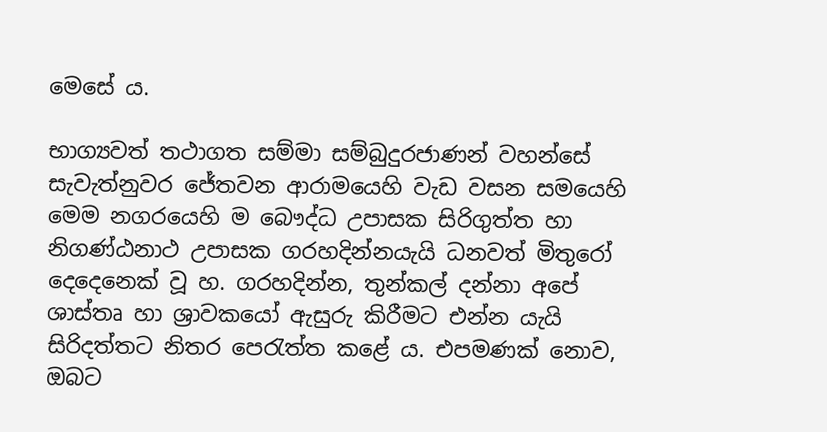මෙසේ ය.

භාග්‍යවත් තථාගත සම්මා සම්බුදුරජාණන් වහන්සේ සැවැත්නුවර ජේතවන ආරාමයෙහි වැඩ වසන සමයෙහි මෙම නගරයෙහි ම බෞද්ධ උපාසක සිරිගුත්ත හා නිගණ්ඨනාථ උපාසක ගරහදින්නයැයි ධනවත් මිතුරෝ දෙදෙනෙක් වූ හ. ගරහදින්න, තුන්කල් දන්නා අපේ ශාස්තෘ හා ශ්‍රාවකයෝ ඇසුරු කිරීමට එන්න යැයි සිරිදත්තට නිතර පෙරැත්ත කළේ ය. එපමණක් නොව, ඔබට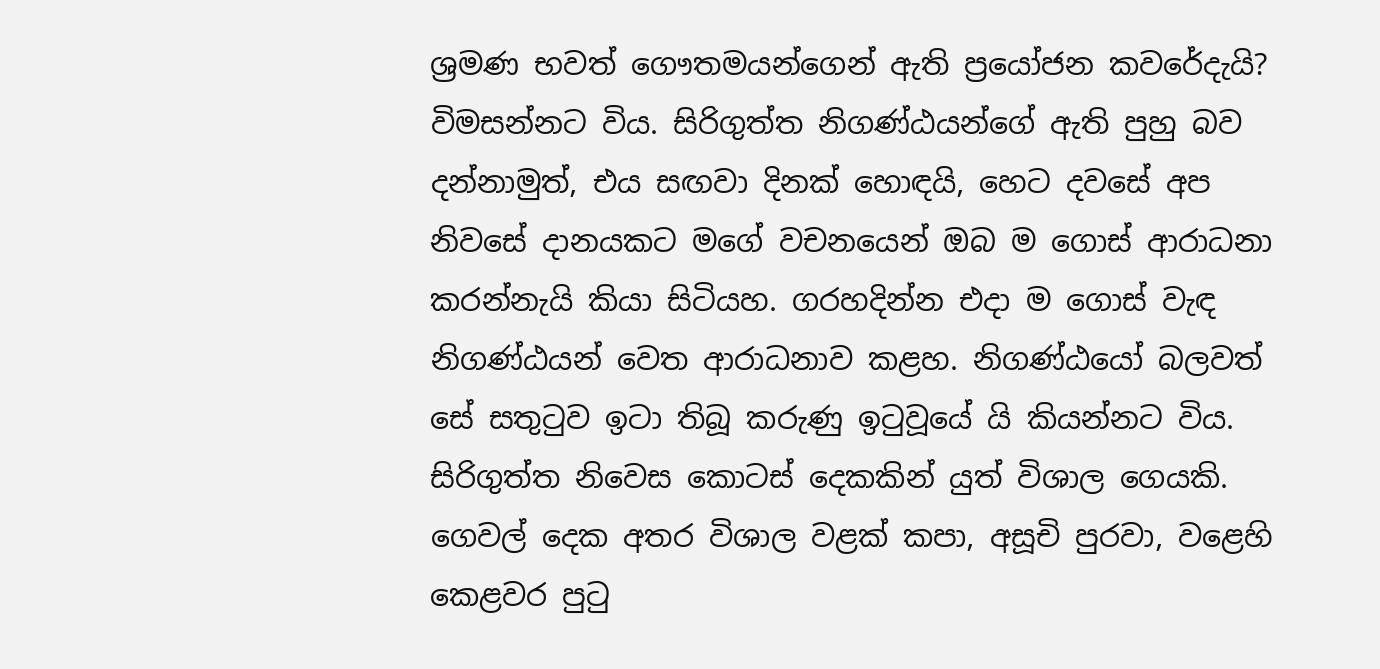ශ්‍රමණ භවත් ගෞතමයන්ගෙන් ඇති ප්‍රයෝජන කවරේදැයි? විමසන්නට විය. සිරිගුත්ත නිගණ්ඨයන්ගේ ඇති පුහු බව දන්නාමුත්, එය සඟවා දිනක් හොඳයි, හෙට දවසේ අප නිවසේ දානයකට මගේ වචනයෙන් ඔබ ම ගොස් ආරාධනා කරන්නැයි කියා සිටියහ. ගරහදින්න එදා ම ගොස් වැඳ නිගණ්ඨයන් වෙත ආරාධනාව කළහ. නිගණ්ඨයෝ බලවත් සේ සතුටුව ඉටා තිබූ කරුණු ඉටුවූයේ යි කියන්නට විය. සිරිගුත්ත නිවෙස කොටස් දෙකකින් යුත් විශාල ගෙයකි. ගෙවල් දෙක අතර විශාල වළක් කපා, අසූචි පුරවා, වළෙහි කෙළවර පුටු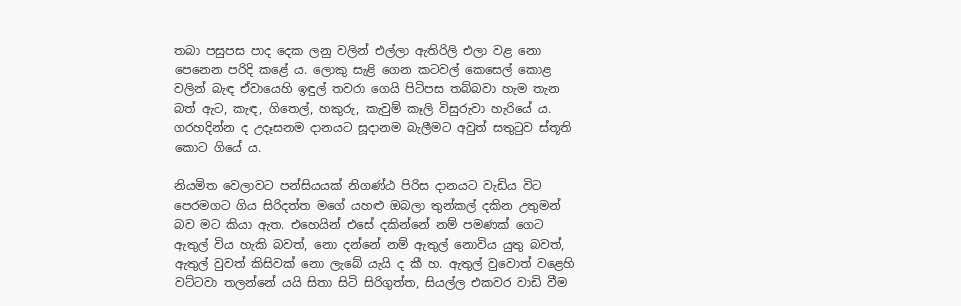තබා පසුපස පාද දෙක ලනු වලින් එල්ලා ඇතිරිලි එලා වළ නො පෙනෙන පරිදි කළේ ය. ලොකු සැළි ගෙන කටවල් කෙසෙල් කොළ වලින් බැඳ ඒවායෙහි ඉඳුල් තවරා ගෙයි පිටිපස තබ්බවා හැම තැන බත් ඇට, කැඳ, ගිතෙල්, හකුරු, කැවුම් කෑලි විසුරුවා හැරියේ ය. ගරහදින්න ද උදෑසනම දානයට සූදානම බැලීමට අවුත් සතුටුව ස්තූති කොට ගියේ ය.

නියමිත වෙලාවට පන්සියයක් නිගණ්ඨ පිරිස දානයට වැඩිය විට පෙරමගට ගිය සිරිදත්ත මගේ යහළු ඔබලා තුන්කල් දකින උතුමන් බව මට කියා ඇත. එහෙයින් එසේ දකින්නේ නම් පමණක් ගෙට ඇතුල් විය හැකි බවත්, නො දන්නේ නම් ඇතුල් නොවිය යුතු බවත්, ඇතුල් වුවත් කිසිවක් නො ලැබේ යැයි ද කී හ. ඇතුල් වුවොත් වළෙහි වට්ටවා තලන්නේ යයි සිතා සිටි සිරිගුත්ත, සියල්ල එකවර වාඩි වීම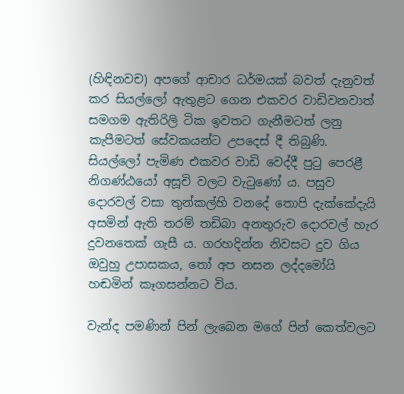(හිඳිනවච) අපගේ ආචාර ධර්මයක් බවත් දැනුවත් කර සියල්ලෝ ඇතුළට ගෙන එකවර වාඩිවනවාත් සමගම ඇතිරිලි ටික ඉවතට ගැනීමටත් ලනු කැපීමටත් සේවකයන්ට උපදෙස් දී තිබුණි. සියල්ලෝ පැමිණ එකවර වාඩි වෙද්දී පුටු පෙරළී නිගණ්ඨයෝ අසූචි වලට වැටුණෝ ය. පසුව දොරවල් වසා තුන්කල්හි වනදේ තොපි දැක්කේදැයි අසමින් ඇති තරම් තඩිබා අනතුරුව දොරවල් හැර දුවනතෙක් ගැසී ය. ගරහදින්න නිවසට දුව ගිය ඔවුහු උපාසකය, තෝ අප නසන ලද්දමෝයි හඬමින් කෑගසන්නට විය.

වැන්ද පමණින් පින් ලැබෙන මගේ පින් කෙත්වලට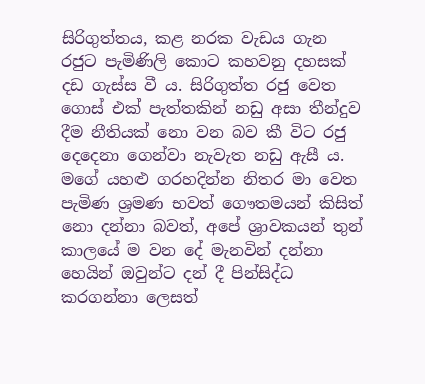සිරිගුත්තය, කළ නරක වැඩය ගැන රජුට පැමිණිලි කොට කහවනු දහසක් දඩ ගැස්ස වී ය. සිරිගුත්ත රජු වෙත ගොස් එක් පැත්තකින් නඩු අසා තීන්දුව දීම නීතියක් නො වන බව කී විට රජු දෙදෙනා ගෙන්වා නැවැත නඩු ඇසී ය. මගේ යහළු ගරහදින්න නිතර මා වෙත පැමිණ ශ්‍රමණ භවත් ගෞතමයන් කිසිත් නො දන්නා බවත්, අපේ ශ්‍රාවකයන් තුන් කාලයේ ම වන දේ මැනවින් දන්නා හෙයින් ඔවුන්ට දන් දී පින්සිද්ධ කරගන්නා ලෙසත්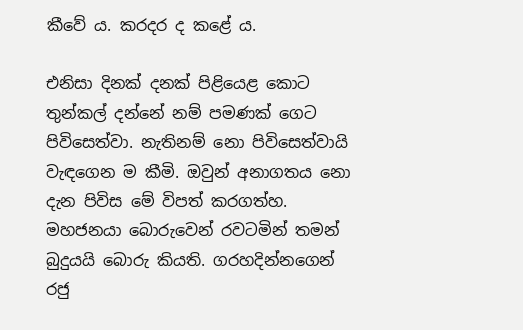කීවේ ය. කරදර ද කළේ ය.

එනිසා දිනක් දනක් පිළියෙළ කොට තුන්කල් දන්නේ නම් පමණක් ගෙට පිවිසෙත්වා. නැතිනම් නො පිවිසෙත්වායි වැඳගෙන ම කීමි. ඔවුන් අනාගතය නො දැන පිවිස මේ විපත් කරගත්හ. මහජනයා බොරුවෙන් රවටමින් තමන් බුදුයයි බොරු කියති. ගරහදින්නගෙන් රජු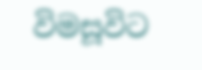විමසූවිට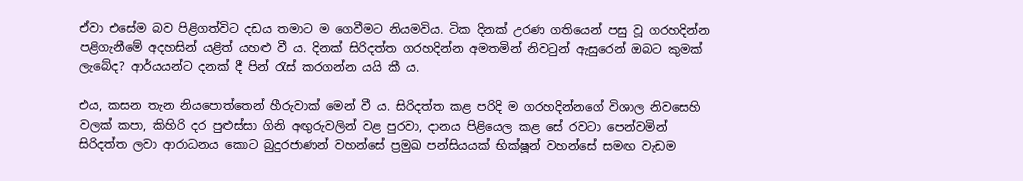ඒවා එසේම බව පිළිගත්විට දඩය තමාට ම ගෙවීමට නියමවිය. ටික දිනක් උරණ ගතියෙන් පසු වූ ගරහදින්න පළිගැනීමේ අදහසින් යළිත් යහළු වී ය. දිනක් සිරිදත්ත ගරහදින්න අමතමින් නිවටුන් ඇසුරෙන් ඔබට කුමක් ලැබේද? ආර්යයන්ට දනක් දී පින් රැස් කරගන්න යයි කී ය.

එය, කසන තැන නියපොත්තෙන් හීරුවාක් මෙන් වී ය. සිරිදත්ත කළ පරිදි ම ගරහදින්නගේ විශාල නිවසෙහි වලක් කපා, කිහිරි දර පුළුස්සා ගිනි අඟුරුවලින් වළ පුරවා, දානය පිළියෙල කළ සේ රවටා පෙන්වමින් සිරිදත්ත ලවා ආරාධනය කොට බුදුරජාණන් වහන්සේ ප්‍රමුඛ පන්සියයක් භික්ෂූන් වහන්සේ සමඟ වැඩම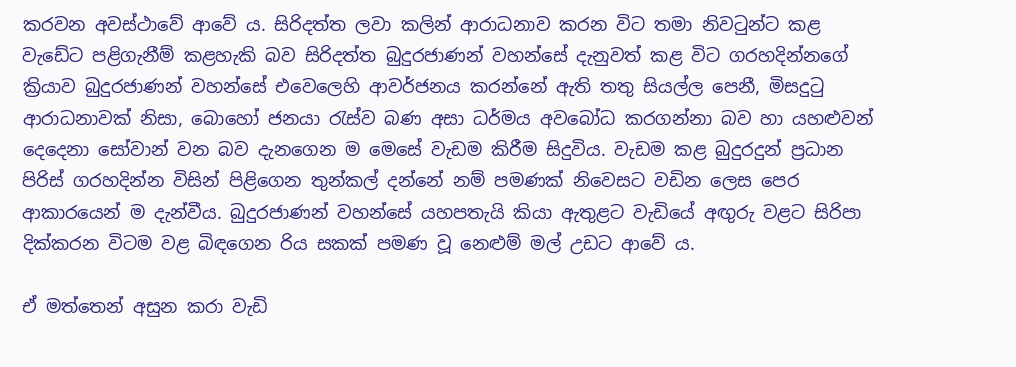කරවන අවස්ථාවේ ආවේ ය. සිරිදත්ත ලවා කලින් ආරාධනාව කරන විට තමා නිවටුන්ට කළ වැඩේට පළිගැනීම් කළහැකි බව සිරිදත්ත බුදුරජාණන් වහන්සේ දැනුවත් කළ විට ගරහදින්නගේ ක්‍රියාව බුදුරජාණන් වහන්සේ එවෙලෙහි ආවර්ජනය කරන්නේ ඇති තතු සියල්ල පෙනී, මිසදුටු ආරාධනාවක් නිසා, බොහෝ ජනයා රැස්ව බණ අසා ධර්මය අවබෝධ කරගන්නා බව හා යහළුවන් දෙදෙනා සෝවාන් වන බව දැනගෙන ම මෙසේ වැඩම කිරීම සිදුවිය. වැඩම කළ බුදුරදුන් ප්‍රධාන පිරිස් ගරහදින්න විසින් පිළිගෙන තුන්කල් දන්නේ නම් පමණක් නිවෙසට වඩින ලෙස පෙර ආකාරයෙන් ම දැන්වීය. බුදුරජාණන් වහන්සේ යහපතැයි කියා ඇතුළට වැඩියේ අඟුරු වළට සිරිපා දික්කරන විටම වළ බිඳගෙන රිය සකක් පමණ වූ නෙළුම් මල් උඩට ආවේ ය.

ඒ මත්තෙන් අසුන කරා වැඩි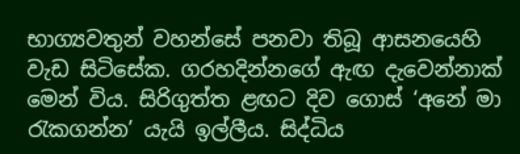භාග්‍යවතුන් වහන්සේ පනවා තිබූ ආසනයෙහි වැඩ සිටිසේක. ගරහදින්නගේ ඇඟ දැවෙන්නාක් මෙන් විය. සිරිගුත්ත ළඟට දිව ගොස් ‘අනේ මා රැකගන්න’ යැයි ඉල්ලීය. සිද්ධිය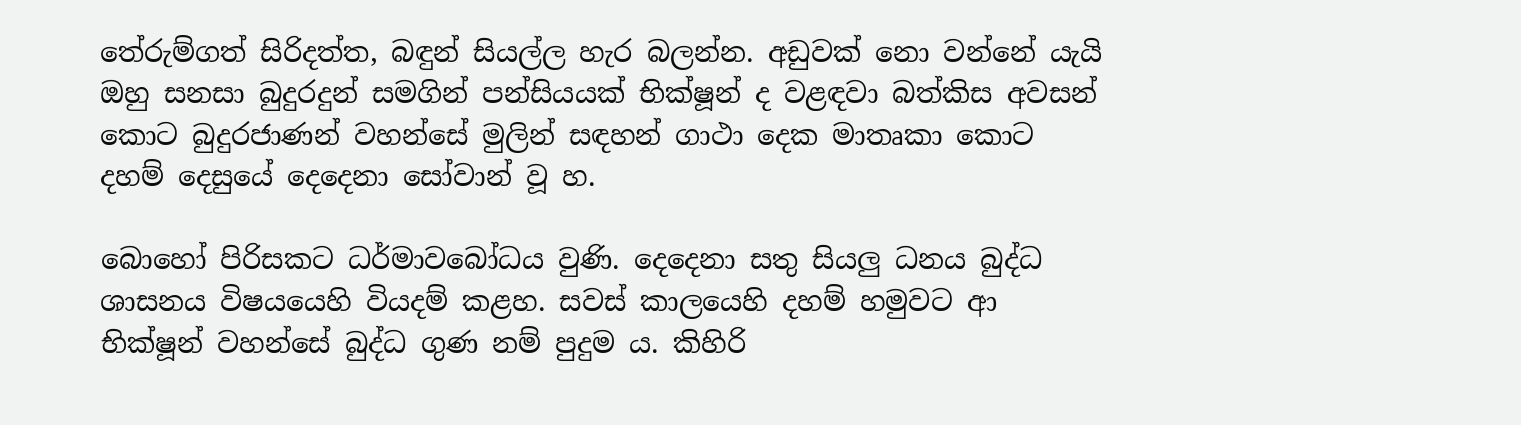තේරුම්ගත් සිරිදත්ත, බඳුන් සියල්ල හැර බලන්න. අඩුවක් නො වන්නේ යැයි ඔහු සනසා බුදුරදුන් සමගින් පන්සියයක් භික්ෂූන් ද වළඳවා බත්කිස අවසන් කොට බුදුරජාණන් වහන්සේ මුලින් සඳහන් ගාථා දෙක මාතෘකා කොට දහම් දෙසුයේ දෙදෙනා සෝවාන් වූ හ.

බොහෝ පිරිසකට ධර්මාවබෝධය වුණි. දෙදෙනා සතු සියලු ධනය බුද්ධ ශාසනය විෂයයෙහි වියදම් කළහ. සවස් කාලයෙහි දහම් හමුවට ආ භික්ෂූන් වහන්සේ බුද්ධ ගුණ නම් පුදුම ය. කිහිරි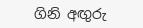ගිනි අඟුරු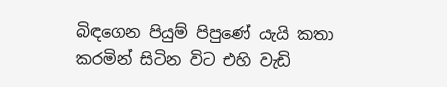බිඳගෙන පියුම් පිපුණේ යැයි කතා කරමින් සිටින විට එහි වැඩි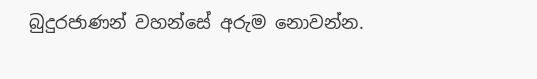බුදුරජාණන් වහන්සේ අරුම නොවන්න.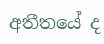අතීතයේ ද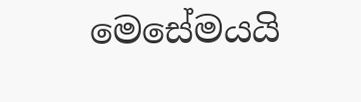මෙසේමයයි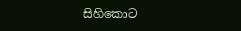සිහිකොට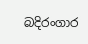බදිරංගාර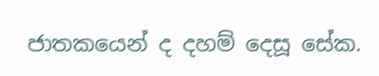ජාතකයෙන් ද දහම් දෙසූ සේක.